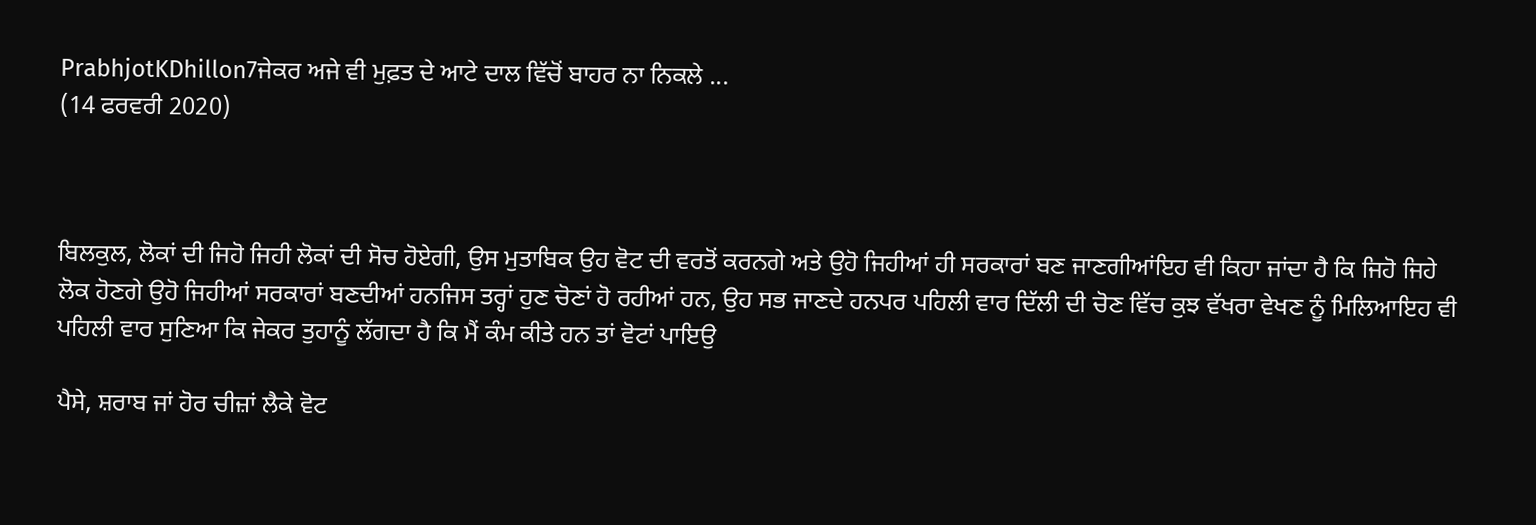PrabhjotKDhillon7ਜੇਕਰ ਅਜੇ ਵੀ ਮੁਫ਼ਤ ਦੇ ਆਟੇ ਦਾਲ ਵਿੱਚੋਂ ਬਾਹਰ ਨਾ ਨਿਕਲੇ ...
(14 ਫਰਵਰੀ 2020)



ਬਿਲਕੁਲ, ਲੋਕਾਂ ਦੀ ਜਿਹੋ ਜਿਹੀ ਲੋਕਾਂ ਦੀ ਸੋਚ ਹੋਏਗੀ, ਉਸ ਮੁਤਾਬਿਕ ਉਹ ਵੋਟ ਦੀ ਵਰਤੋਂ ਕਰਨਗੇ ਅਤੇ ਉਹੋ ਜਿਹੀਆਂ ਹੀ ਸਰਕਾਰਾਂ ਬਣ ਜਾਣਗੀਆਂਇਹ ਵੀ ਕਿਹਾ ਜਾਂਦਾ ਹੈ ਕਿ ਜਿਹੋ ਜਿਹੇ ਲੋਕ ਹੋਣਗੇ ਉਹੋ ਜਿਹੀਆਂ ਸਰਕਾਰਾਂ ਬਣਦੀਆਂ ਹਨਜਿਸ ਤਰ੍ਹਾਂ ਹੁਣ ਚੋਣਾਂ ਹੋ ਰਹੀਆਂ ਹਨ, ਉਹ ਸਭ ਜਾਣਦੇ ਹਨਪਰ ਪਹਿਲੀ ਵਾਰ ਦਿੱਲੀ ਦੀ ਚੋਣ ਵਿੱਚ ਕੁਝ ਵੱਖਰਾ ਵੇਖਣ ਨੂੰ ਮਿਲਿਆਇਹ ਵੀ ਪਹਿਲੀ ਵਾਰ ਸੁਣਿਆ ਕਿ ਜੇਕਰ ਤੁਹਾਨੂੰ ਲੱਗਦਾ ਹੈ ਕਿ ਮੈਂ ਕੰਮ ਕੀਤੇ ਹਨ ਤਾਂ ਵੋਟਾਂ ਪਾਇਉ

ਪੈਸੇ, ਸ਼ਰਾਬ ਜਾਂ ਹੋਰ ਚੀਜ਼ਾਂ ਲੈਕੇ ਵੋਟ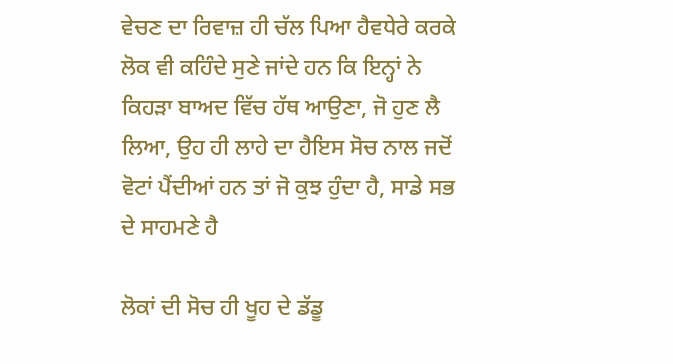ਵੇਚਣ ਦਾ ਰਿਵਾਜ਼ ਹੀ ਚੱਲ ਪਿਆ ਹੈਵਧੇਰੇ ਕਰਕੇ ਲੋਕ ਵੀ ਕਹਿੰਦੇ ਸੁਣੇ ਜਾਂਦੇ ਹਨ ਕਿ ਇਨ੍ਹਾਂ ਨੇ ਕਿਹੜਾ ਬਾਅਦ ਵਿੱਚ ਹੱਥ ਆਉਣਾ, ਜੋ ਹੁਣ ਲੈ ਲਿਆ, ਉਹ ਹੀ ਲਾਹੇ ਦਾ ਹੈਇਸ ਸੋਚ ਨਾਲ ਜਦੋਂ ਵੋਟਾਂ ਪੈਂਦੀਆਂ ਹਨ ਤਾਂ ਜੋ ਕੁਝ ਹੁੰਦਾ ਹੈ, ਸਾਡੇ ਸਭ ਦੇ ਸਾਹਮਣੇ ਹੈ

ਲੋਕਾਂ ਦੀ ਸੋਚ ਹੀ ਖੂਹ ਦੇ ਡੱਡੂ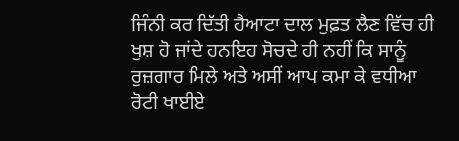ਜਿੰਨੀ ਕਰ ਦਿੱਤੀ ਹੈਆਟਾ ਦਾਲ ਮੁਫ਼ਤ ਲੈਣ ਵਿੱਚ ਹੀ ਖੁਸ਼ ਹੋ ਜਾਂਦੇ ਹਨਇਹ ਸੋਚਦੇ ਹੀ ਨਹੀਂ ਕਿ ਸਾਨੂੰ ਰੁਜ਼ਗਾਰ ਮਿਲੇ ਅਤੇ ਅਸੀਂ ਆਪ ਕਮਾ ਕੇ ਵਧੀਆ ਰੋਟੀ ਖਾਈਏ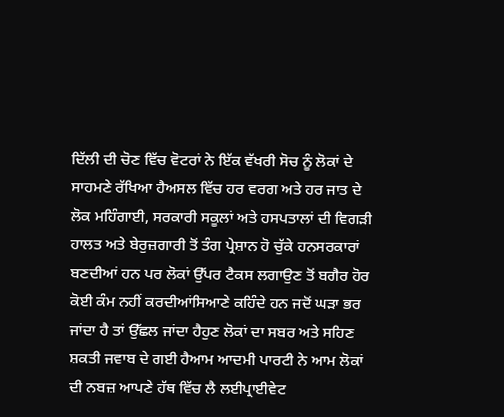ਦਿੱਲੀ ਦੀ ਚੋਣ ਵਿੱਚ ਵੋਟਰਾਂ ਨੇ ਇੱਕ ਵੱਖਰੀ ਸੋਚ ਨੂੰ ਲੋਕਾਂ ਦੇ ਸਾਹਮਣੇ ਰੱਖਿਆ ਹੈਅਸਲ ਵਿੱਚ ਹਰ ਵਰਗ ਅਤੇ ਹਰ ਜਾਤ ਦੇ ਲੋਕ ਮਹਿੰਗਾਈ, ਸਰਕਾਰੀ ਸਕੂਲਾਂ ਅਤੇ ਹਸਪਤਾਲਾਂ ਦੀ ਵਿਗੜੀ ਹਾਲਤ ਅਤੇ ਬੇਰੁਜ਼ਗਾਰੀ ਤੋਂ ਤੰਗ ਪ੍ਰੇਸ਼ਾਨ ਹੋ ਚੁੱਕੇ ਹਨਸਰਕਾਰਾਂ ਬਣਦੀਆਂ ਹਨ ਪਰ ਲੋਕਾਂ ਉੱਪਰ ਟੈਕਸ ਲਗਾਉਣ ਤੋਂ ਬਗੈਰ ਹੋਰ ਕੋਈ ਕੰਮ ਨਹੀਂ ਕਰਦੀਆਂਸਿਆਣੇ ਕਹਿੰਦੇ ਹਨ ਜਦੋਂ ਘੜਾ ਭਰ ਜਾਂਦਾ ਹੈ ਤਾਂ ਉੱਛਲ ਜਾਂਦਾ ਹੈਹੁਣ ਲੋਕਾਂ ਦਾ ਸਬਰ ਅਤੇ ਸਹਿਣ ਸ਼ਕਤੀ ਜਵਾਬ ਦੇ ਗਈ ਹੈਆਮ ਆਦਮੀ ਪਾਰਟੀ ਨੇ ਆਮ ਲੋਕਾਂ ਦੀ ਨਬਜ਼ ਆਪਣੇ ਹੱਥ ਵਿੱਚ ਲੈ ਲਈਪ੍ਰਾਈਵੇਟ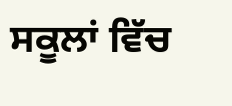ਸਕੂਲਾਂ ਵਿੱਚ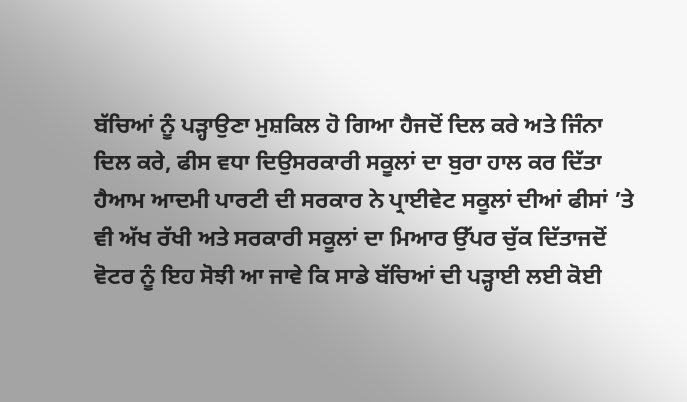ਬੱਚਿਆਂ ਨੂੰ ਪੜ੍ਹਾਉਣਾ ਮੁਸ਼ਕਿਲ ਹੋ ਗਿਆ ਹੈਜਦੋਂ ਦਿਲ ਕਰੇ ਅਤੇ ਜਿੰਨਾ ਦਿਲ ਕਰੇ, ਫੀਸ ਵਧਾ ਦਿਉਸਰਕਾਰੀ ਸਕੂਲਾਂ ਦਾ ਬੁਰਾ ਹਾਲ ਕਰ ਦਿੱਤਾ ਹੈਆਮ ਆਦਮੀ ਪਾਰਟੀ ਦੀ ਸਰਕਾਰ ਨੇ ਪ੍ਰਾਈਵੇਟ ਸਕੂਲਾਂ ਦੀਆਂ ਫੀਸਾਂ ’ਤੇ ਵੀ ਅੱਖ ਰੱਖੀ ਅਤੇ ਸਰਕਾਰੀ ਸਕੂਲਾਂ ਦਾ ਮਿਆਰ ਉੱਪਰ ਚੁੱਕ ਦਿੱਤਾਜਦੋਂ ਵੋਟਰ ਨੂੰ ਇਹ ਸੋਝੀ ਆ ਜਾਵੇ ਕਿ ਸਾਡੇ ਬੱਚਿਆਂ ਦੀ ਪੜ੍ਹਾਈ ਲਈ ਕੋਈ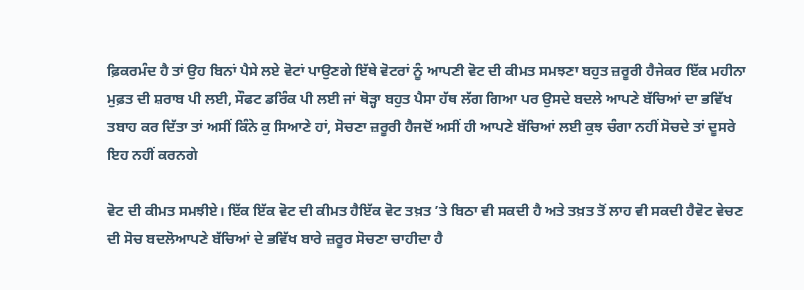ਫ਼ਿਕਰਮੰਦ ਹੈ ਤਾਂ ਉਹ ਬਿਨਾਂ ਪੈਸੇ ਲਏ ਵੋਟਾਂ ਪਾਉਣਗੇ ਇੱਥੇ ਵੋਟਰਾਂ ਨੂੰ ਆਪਣੀ ਵੋਟ ਦੀ ਕੀਮਤ ਸਮਝਣਾ ਬਹੁਤ ਜ਼ਰੂਰੀ ਹੈਜੇਕਰ ਇੱਕ ਮਹੀਨਾ ਮੁਫ਼ਤ ਦੀ ਸ਼ਰਾਬ ਪੀ ਲਈ, ਸੌਫਟ ਡਰਿੰਕ ਪੀ ਲਈ ਜਾਂ ਥੋੜ੍ਹਾ ਬਹੁਤ ਪੈਸਾ ਹੱਥ ਲੱਗ ਗਿਆ ਪਰ ਉਸਦੇ ਬਦਲੇ ਆਪਣੇ ਬੱਚਿਆਂ ਦਾ ਭਵਿੱਖ ਤਬਾਹ ਕਰ ਦਿੱਤਾ ਤਾਂ ਅਸੀਂ ਕਿੰਨੇ ਕੁ ਸਿਆਣੇ ਹਾਂ, ਸੋਚਣਾ ਜ਼ਰੂਰੀ ਹੈਜਦੋਂ ਅਸੀਂ ਹੀ ਆਪਣੇ ਬੱਚਿਆਂ ਲਈ ਕੁਝ ਚੰਗਾ ਨਹੀਂ ਸੋਚਦੇ ਤਾਂ ਦੂਸਰੇ ਇਹ ਨਹੀਂ ਕਰਨਗੇ

ਵੋਟ ਦੀ ਕੀਮਤ ਸਮਝੀਏ। ਇੱਕ ਇੱਕ ਵੋਟ ਦੀ ਕੀਮਤ ਹੈਇੱਕ ਵੋਟ ਤਖ਼ਤ ’ਤੇ ਬਿਠਾ ਵੀ ਸਕਦੀ ਹੈ ਅਤੇ ਤਖ਼ਤ ਤੋਂ ਲਾਹ ਵੀ ਸਕਦੀ ਹੈਵੋਟ ਵੇਚਣ ਦੀ ਸੋਚ ਬਦਲੋਆਪਣੇ ਬੱਚਿਆਂ ਦੇ ਭਵਿੱਖ ਬਾਰੇ ਜ਼ਰੂਰ ਸੋਚਣਾ ਚਾਹੀਦਾ ਹੈ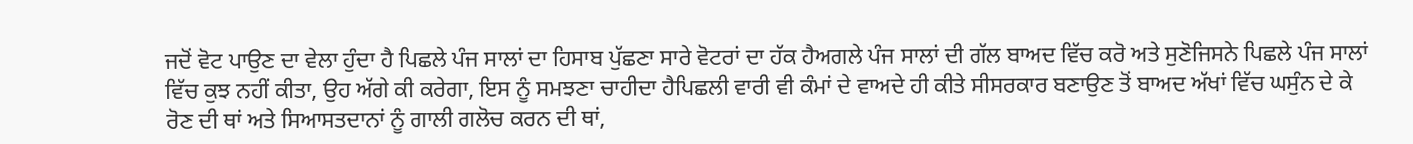ਜਦੋਂ ਵੋਟ ਪਾਉਣ ਦਾ ਵੇਲਾ ਹੁੰਦਾ ਹੈ ਪਿਛਲੇ ਪੰਜ ਸਾਲਾਂ ਦਾ ਹਿਸਾਬ ਪੁੱਛਣਾ ਸਾਰੇ ਵੋਟਰਾਂ ਦਾ ਹੱਕ ਹੈਅਗਲੇ ਪੰਜ ਸਾਲਾਂ ਦੀ ਗੱਲ ਬਾਅਦ ਵਿੱਚ ਕਰੋ ਅਤੇ ਸੁਣੋਜਿਸਨੇ ਪਿਛਲੇ ਪੰਜ ਸਾਲਾਂ ਵਿੱਚ ਕੁਝ ਨਹੀਂ ਕੀਤਾ, ਉਹ ਅੱਗੇ ਕੀ ਕਰੇਗਾ, ਇਸ ਨੂੰ ਸਮਝਣਾ ਚਾਹੀਦਾ ਹੈਪਿਛਲੀ ਵਾਰੀ ਵੀ ਕੰਮਾਂ ਦੇ ਵਾਅਦੇ ਹੀ ਕੀਤੇ ਸੀਸਰਕਾਰ ਬਣਾਉਣ ਤੋਂ ਬਾਅਦ ਅੱਖਾਂ ਵਿੱਚ ਘਸੁੰਨ ਦੇ ਕੇ ਰੋਣ ਦੀ ਥਾਂ ਅਤੇ ਸਿਆਸਤਦਾਨਾਂ ਨੂੰ ਗਾਲੀ ਗਲੋਚ ਕਰਨ ਦੀ ਥਾਂ,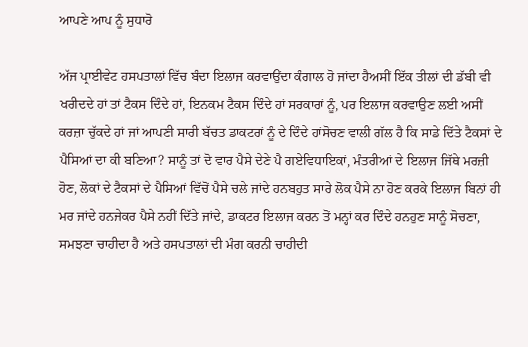ਆਪਣੇ ਆਪ ਨੂੰ ਸੁਧਾਰੋ

ਅੱਜ ਪ੍ਰਾਈਵੇਟ ਹਸਪਤਾਲਾਂ ਵਿੱਚ ਬੰਦਾ ਇਲਾਜ ਕਰਵਾਉਂਦਾ ਕੰਗਾਲ ਹੋ ਜਾਂਦਾ ਹੈਅਸੀਂ ਇੱਕ ਤੀਲਾਂ ਦੀ ਡੱਬੀ ਵੀ ਖਰੀਦਦੇ ਹਾਂ ਤਾਂ ਟੈਕਸ ਦਿੰਦੇ ਹਾਂ, ਇਨਕਮ ਟੈਕਸ ਦਿੰਦੇ ਹਾਂ ਸਰਕਾਰਾਂ ਨੂੰ, ਪਰ ਇਲਾਜ ਕਰਵਾਉਣ ਲਈ ਅਸੀਂ ਕਰਜ਼ਾ ਚੁੱਕਦੇ ਹਾਂ ਜਾਂ ਆਪਣੀ ਸਾਰੀ ਬੱਚਤ ਡਾਕਟਰਾਂ ਨੂੰ ਦੇ ਦਿੰਦੇ ਹਾਂਸੋਚਣ ਵਾਲੀ ਗੱਲ ਹੈ ਕਿ ਸਾਡੇ ਦਿੱਤੇ ਟੈਕਸਾਂ ਦੇ ਪੈਸਿਆਂ ਦਾ ਕੀ ਬਣਿਆ? ਸਾਨੂੰ ਤਾਂ ਦੋ ਵਾਰ ਪੈਸੇ ਦੇਣੇ ਪੈ ਗਏਵਿਧਾਇਕਾਂ, ਮੰਤਰੀਆਂ ਦੇ ਇਲਾਜ ਜਿੱਥੇ ਮਰਜ਼ੀ ਹੋਣ, ਲੋਕਾਂ ਦੇ ਟੈਕਸਾਂ ਦੇ ਪੈਸਿਆਂ ਵਿੱਚੋਂ ਪੈਸੇ ਚਲੇ ਜਾਂਦੇ ਹਨਬਹੁਤ ਸਾਰੇ ਲੋਕ ਪੈਸੇ ਨਾ ਹੋਣ ਕਰਕੇ ਇਲਾਜ ਬਿਨਾਂ ਹੀ ਮਰ ਜਾਂਦੇ ਹਨਜੇਕਰ ਪੈਸੇ ਨਹੀਂ ਦਿੱਤੇ ਜਾਂਦੇ, ਡਾਕਟਰ ਇਲਾਜ ਕਰਨ ਤੋਂ ਮਨ੍ਹਾਂ ਕਰ ਦਿੰਦੇ ਹਨਹੁਣ ਸਾਨੂੰ ਸੋਚਣਾ, ਸਮਝਣਾ ਚਾਹੀਦਾ ਹੈ ਅਤੇ ਹਸਪਤਾਲਾਂ ਦੀ ਮੰਗ ਕਰਨੀ ਚਾਹੀਦੀ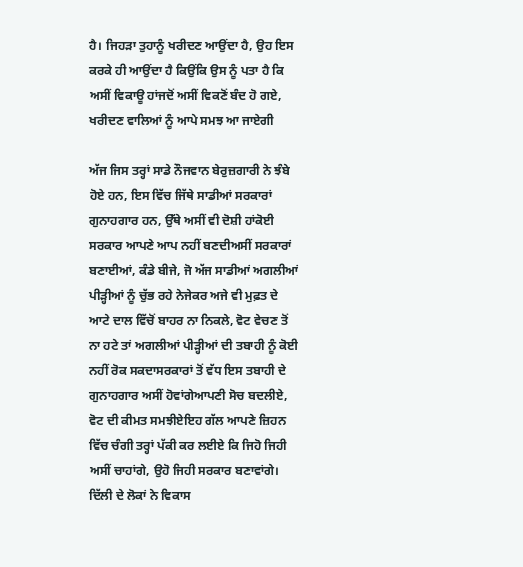ਹੈ। ਜਿਹੜਾ ਤੁਹਾਨੂੰ ਖਰੀਦਣ ਆਉਂਦਾ ਹੈ, ਉਹ ਇਸ ਕਰਕੇ ਹੀ ਆਉਂਦਾ ਹੈ ਕਿਉਂਕਿ ਉਸ ਨੂੰ ਪਤਾ ਹੈ ਕਿ ਅਸੀਂ ਵਿਕਾਊ ਹਾਂਜਦੋਂ ਅਸੀਂ ਵਿਕਣੋਂ ਬੰਦ ਹੋ ਗਏ, ਖਰੀਦਣ ਵਾਲਿਆਂ ਨੂੰ ਆਪੇ ਸਮਝ ਆ ਜਾਏਗੀ

ਅੱਜ ਜਿਸ ਤਰ੍ਹਾਂ ਸਾਡੇ ਨੌਜਵਾਨ ਬੇਰੁਜ਼ਗਾਰੀ ਨੇ ਝੰਬੇ ਹੋਏ ਹਨ, ਇਸ ਵਿੱਚ ਜਿੱਥੇ ਸਾਡੀਆਂ ਸਰਕਾਰਾਂ ਗੁਨਾਹਗਾਰ ਹਨ, ਉੱਥੇ ਅਸੀਂ ਵੀ ਦੋਸ਼ੀ ਹਾਂਕੋਈ ਸਰਕਾਰ ਆਪਣੇ ਆਪ ਨਹੀਂ ਬਣਦੀਅਸੀਂ ਸਰਕਾਰਾਂ ਬਣਾਈਆਂ, ਕੰਡੇ ਬੀਜੇ, ਜੋ ਅੱਜ ਸਾਡੀਆਂ ਅਗਲੀਆਂ ਪੀੜ੍ਹੀਆਂ ਨੂੰ ਚੁੱਭ ਰਹੇ ਨੇਜੇਕਰ ਅਜੇ ਵੀ ਮੁਫ਼ਤ ਦੇ ਆਟੇ ਦਾਲ ਵਿੱਚੋਂ ਬਾਹਰ ਨਾ ਨਿਕਲੇ, ਵੋਟ ਵੇਚਣ ਤੋਂ ਨਾ ਹਟੇ ਤਾਂ ਅਗਲੀਆਂ ਪੀੜ੍ਹੀਆਂ ਦੀ ਤਬਾਹੀ ਨੂੰ ਕੋਈ ਨਹੀਂ ਰੋਕ ਸਕਦਾਸਰਕਾਰਾਂ ਤੋਂ ਵੱਧ ਇਸ ਤਬਾਹੀ ਦੇ ਗੁਨਾਹਗਾਰ ਅਸੀਂ ਹੋਵਾਂਗੇਆਪਣੀ ਸੋਚ ਬਦਲੀਏ, ਵੋਟ ਦੀ ਕੀਮਤ ਸਮਝੀਏਇਹ ਗੱਲ ਆਪਣੇ ਜ਼ਿਹਨ ਵਿੱਚ ਚੰਗੀ ਤਰ੍ਹਾਂ ਪੱਕੀ ਕਰ ਲਈਏ ਕਿ ਜਿਹੋ ਜਿਹੀ ਅਸੀਂ ਚਾਹਾਂਗੇ, ਉਹੋ ਜਿਹੀ ਸਰਕਾਰ ਬਣਾਵਾਂਗੇ। ਦਿੱਲੀ ਦੇ ਲੋਕਾਂ ਨੇ ਵਿਕਾਸ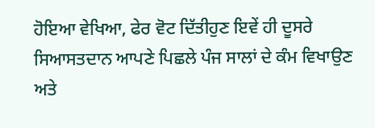ਹੋਇਆ ਵੇਖਿਆ, ਫੇਰ ਵੋਟ ਦਿੱਤੀਹੁਣ ਇਵੇਂ ਹੀ ਦੂਸਰੇ ਸਿਆਸਤਦਾਨ ਆਪਣੇ ਪਿਛਲੇ ਪੰਜ ਸਾਲਾਂ ਦੇ ਕੰਮ ਵਿਖਾਉਣ ਅਤੇ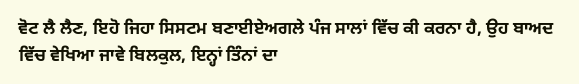ਵੋਟ ਲੈ ਲੈਣ, ਇਹੋ ਜਿਹਾ ਸਿਸਟਮ ਬਣਾਈਏਅਗਲੇ ਪੰਜ ਸਾਲਾਂ ਵਿੱਚ ਕੀ ਕਰਨਾ ਹੈ, ਉਹ ਬਾਅਦ ਵਿੱਚ ਵੇਖਿਆ ਜਾਵੇ ਬਿਲਕੁਲ, ਇਨ੍ਹਾਂ ਤਿੰਨਾਂ ਦਾ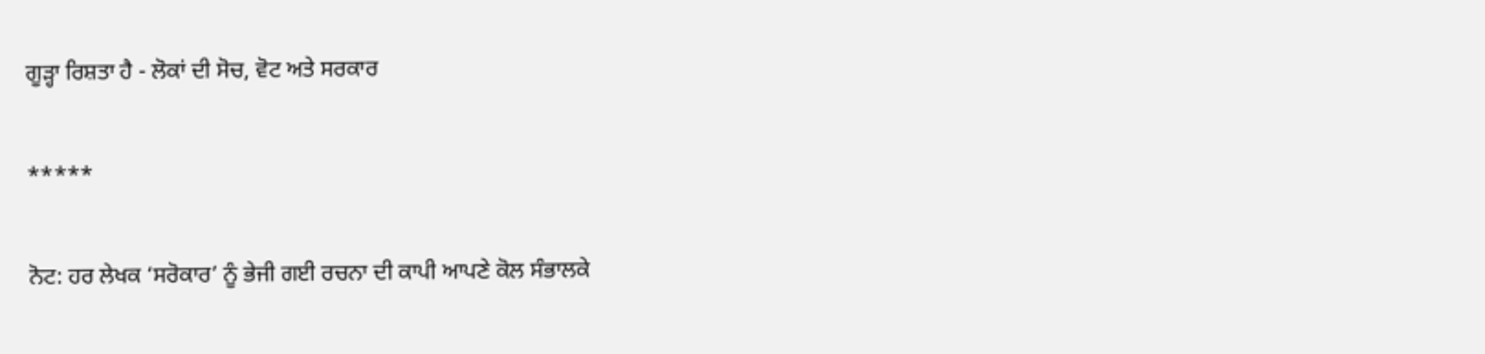ਗੂੜ੍ਹਾ ਰਿਸ਼ਤਾ ਹੈ - ਲੋਕਾਂ ਦੀ ਸੋਚ, ਵੋਟ ਅਤੇ ਸਰਕਾਰ

*****

ਨੋਟ: ਹਰ ਲੇਖਕ ‘ਸਰੋਕਾਰ’ ਨੂੰ ਭੇਜੀ ਗਈ ਰਚਨਾ ਦੀ ਕਾਪੀ ਆਪਣੇ ਕੋਲ ਸੰਭਾਲਕੇ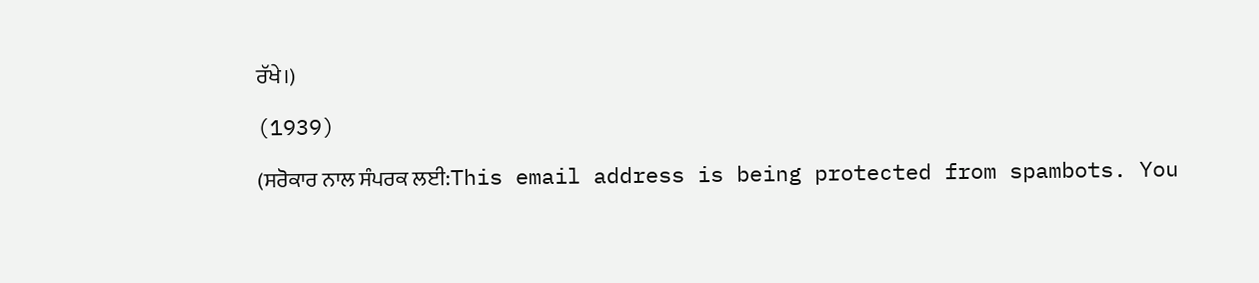ਰੱਖੇ।)

(1939)

(ਸਰੋਕਾਰ ਨਾਲ ਸੰਪਰਕ ਲਈ:This email address is being protected from spambots. You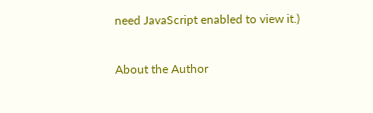need JavaScript enabled to view it.)

About the Author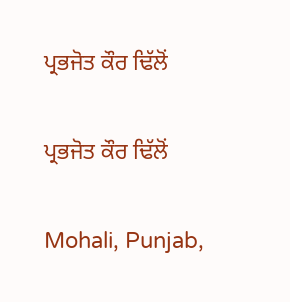ਪ੍ਰਭਜੋਤ ਕੌਰ ਢਿੱਲੋਂ

ਪ੍ਰਭਜੋਤ ਕੌਰ ਢਿੱਲੋਂ

Mohali, Punjab,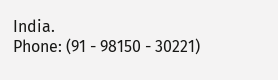India.
Phone: (91 - 98150 - 30221)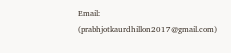Email: (prabhjotkaurdhillon2017@gmail.com)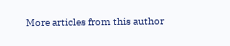More articles from this author